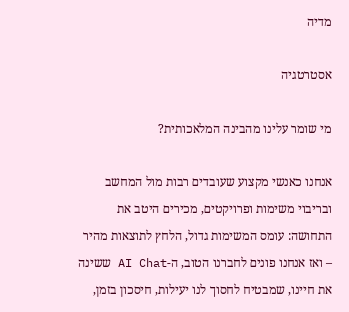מדיה

אסטרטגיה

מי שומר עלינו מהבינה המלאכותית?

אנחנו כאנשי מקצוע שעובדים רבות מול המחשב ובריבוי משימות ופרויקטים, מכירים היטב את התחושה: עומס המשימות גדול, הלחץ לתוצאות מהיר – ואז אנחנו פונים לחברנו הטוב, ה-AI Chat ששינה את חיינו, שמבטיח לחסוך לנו יעילות, חיסכון בזמן,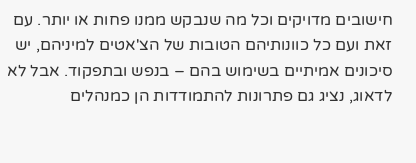חישובים מדויקים וכל מה שנבקש ממנו פחות או יותר. עם זאת ועם כל כוונותיהם הטובות של הצ'אטים למיניהם, יש סיכונים אמיתיים בשימוש בהם – בנפש ובתפקוד. אבל לא לדאוג, נציג גם פתרונות להתמודדות הן כמנהלים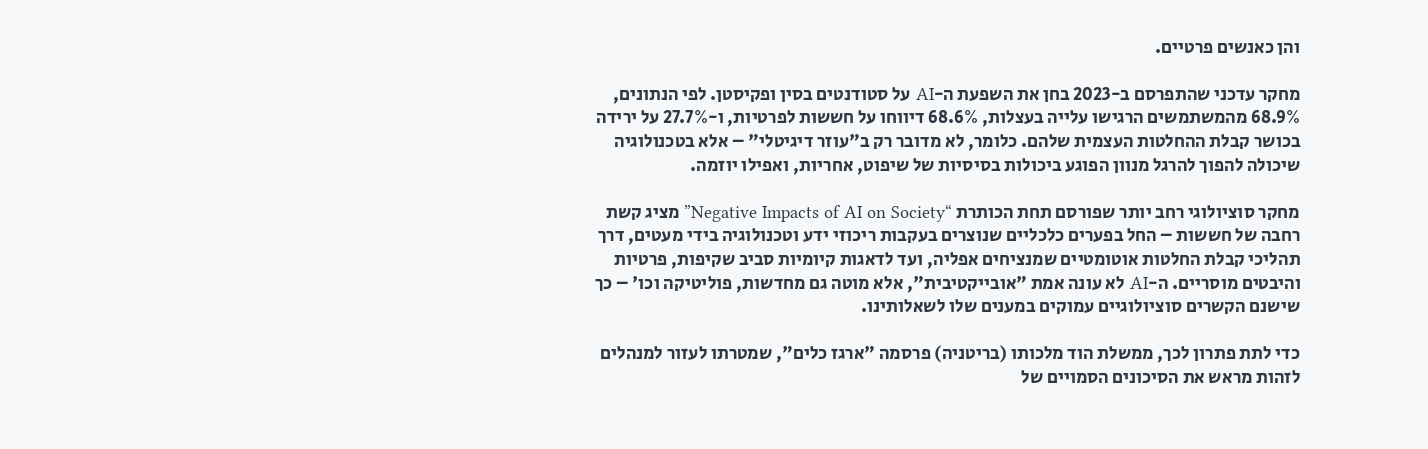והן כאנשים פרטיים.

מחקר עדכני שהתפרסם ב-2023 בחן את השפעת ה-AI על סטודנטים בסין ופקיסטן. לפי הנתונים, 68.9% מהמשתמשים הרגישו עלייה בעצלות, 68.6% דיווחו על חששות לפרטיות, ו-27.7% על ירידה בכושר קבלת ההחלטות העצמית שלהם. כלומר, לא מדובר רק ב"עוזר דיגיטלי" – אלא בטכנולוגיה שיכולה להפוך להרגל מנוון הפוגע ביכולות בסיסיות של שיפוט, אחריות, ואפילו יוזמה.

מחקר סוציולוגי רחב יותר שפורסם תחת הכותרת “Negative Impacts of AI on Society” מציג קשת רחבה של חששות – החל בפערים כלכליים שנוצרים בעקבות ריכוזי ידע וטכנולוגיה בידי מעטים, דרך תהליכי קבלת החלטות אוטומטיים שמנציחים אפליה, ועד לדאגות קיומיות סביב שקיפות, פרטיות והיבטים מוסריים. ה-AI לא עונה אמת "אובייקטיבית", אלא מוטה גם מחדשות, פוליטיקה וכו' – כך שישנם הקשרים סוציולוגיים עמוקים במענים שלו לשאלותינו.

כדי לתת פתרון לכך, ממשלת הוד מלכותו (בריטניה) פרסמה "ארגז כלים", שמטרתו לעזור למנהלים לזהות מראש את הסיכונים הסמויים של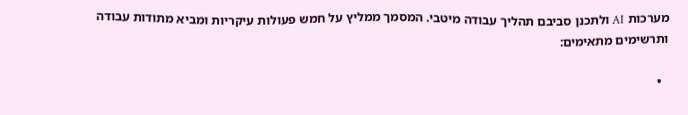מערכות AI ולתכנן סביבם תהליך עבודה מיטבי. המסמך ממליץ על חמש פעולות עיקריות ומביא מתודות עבודה ותרשימים מתאימים:

  •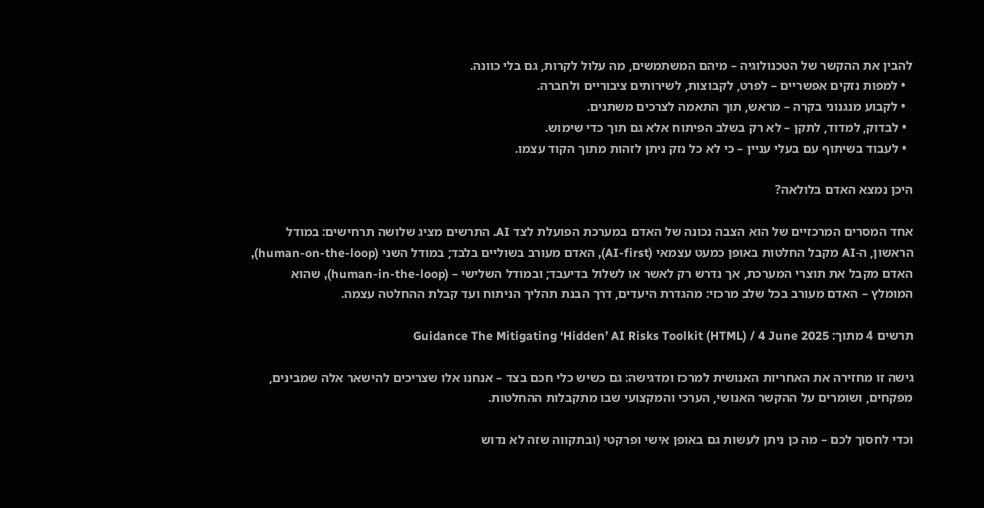להבין את ההקשר של הטכנולוגיה – מיהם המשתמשים, מה עלול לקרות, גם בלי כוונה.
  • למפות נזקים אפשריים – לפרט, לקבוצות, לשירותים ציבוריים ולחברה.
  • לקבוע מנגנוני בקרה – מראש, תוך התאמה לצרכים משתנים.
  • לבדוק, למדוד, לתקן – לא רק בשלב הפיתוח אלא גם תוך כדי שימוש.
  • לעבוד בשיתוף עם בעלי עניין – כי לא כל נזק ניתן לזהות מתוך הקוד עצמו.

היכן נמצא האדם בלולאה?

אחד המסרים המרכזיים של הוא הצבה נכונה של האדם במערכת הפועלת לצד AI. התרשים מציג שלושה תרחישים: במודל הראשון, ה-AI מקבל החלטות באופן כמעט עצמאי (AI-first), האדם מעורב בשוליים בלבד; במודל השני (human-on-the-loop), האדם מקבל את תוצרי המערכת, אך נדרש רק לאשר או לשלול בדיעבד; ובמודל השלישי – (human-in-the-loop), שהוא המומלץ – האדם מעורב בכל שלב מרכזי: מהגדרת היעדים, דרך הבנת תהליך הניתוח ועד קבלת ההחלטה עצמה.

תרשים 4 מתוך: Guidance The Mitigating ‘Hidden’ AI Risks Toolkit (HTML) / 4 June 2025

גישה זו מחזירה את האחריות האנושית למרכז ומדגישה: גם כשיש כלי חכם בצד – אנחנו אלו שצריכים להישאר אלה שמבינים, מפקחים, ושומרים על ההקשר האנושי, הערכי והמקצועי שבו מתקבלות ההחלטות.

וכדי לחסוך לכם – מה כן ניתן לעשות גם באופן אישי ופרקטי (ובתקווה שזה לא נדוש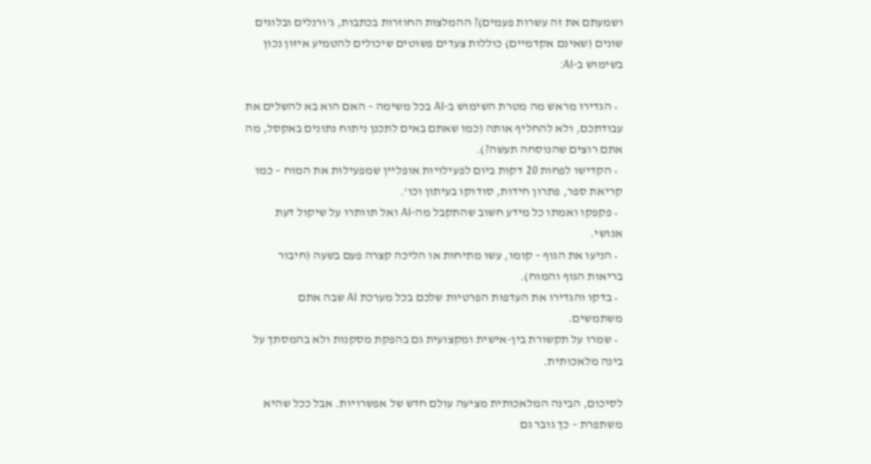ושמעתם את זה עשרות פעמים)? ההמלצות החוזרות בכתבות, ג'ורנלים ובלוגים שונים (שאינם אקדמיים) כוללות צעדים פשוטים שיכולים להטמיע איזון נכון בשימוש ב-AI:

  • הגדירו מראש מה מטרת השימוש ב-AI בכל משימה – האם הוא בא להשלים את עבודתכם, ולא להחליף אותה (כמו שאתם באים לתכנן ניתוח נתונים באקסל, מה אתם רוצים שהנוסחה תעשה?).
  • הקדישו לפחות 20 דקות ביום לפעילויות אופליין שמפעילות את המוח – כמו קריאת ספר, פתרון חידות, סודוקו בעיתון וכו'.
  • פקפקו ואמתו כל מידע חשוב שהתקבל מה-AI ואל תוותרו על שיקול דעת אנושי.
  • הניעו את הגוף – קומו, עשו מתיחות או הליכה קצרה פעם בשעה (חיבור בריאות הגוף והמוח).
  • בדקו והגדירו את העדפות הפרטיות שלכם בכל מערכת AI שבה אתם משתמשים.
  • שמרו על תקשורת בין-אישית ומקצועית גם בהפקת מסקנות ולא בהמסתך על בינה מלאכותית.

לסיכום, הבינה המלאכותית מציעה עולם חדש של אפשרויות. אבל ככל שהיא משתפרת – כך גובר גם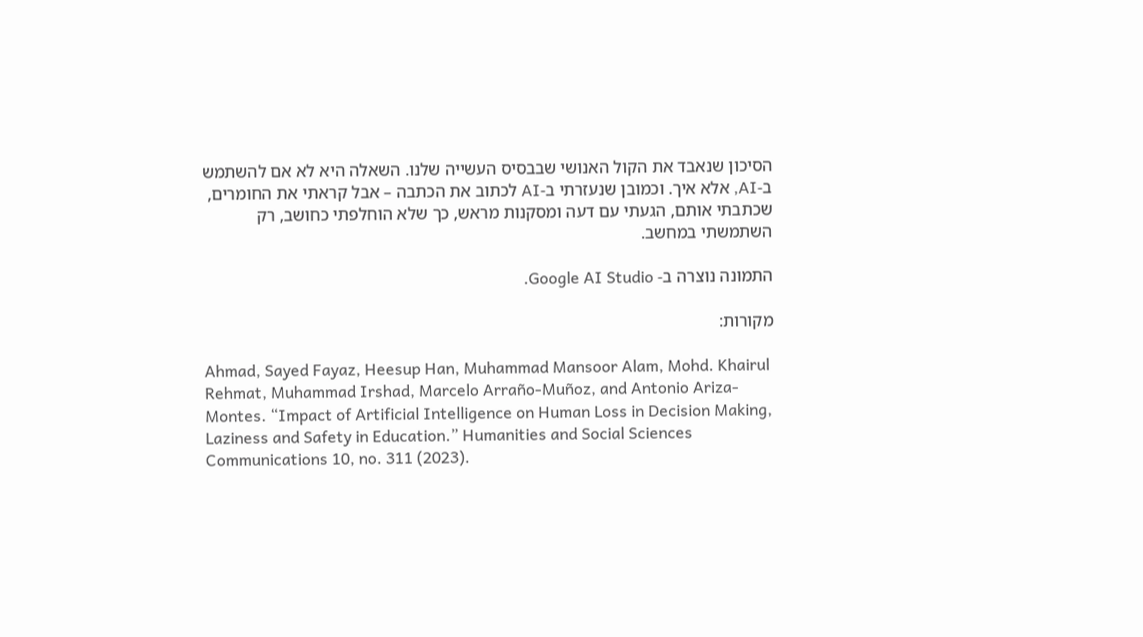הסיכון שנאבד את הקול האנושי שבבסיס העשייה שלנו. השאלה היא לא אם להשתמש ב-AI, אלא איך. וכמובן שנעזרתי ב-AI לכתוב את הכתבה – אבל קראתי את החומרים, שכתבתי אותם, הגעתי עם דעה ומסקנות מראש, כך שלא הוחלפתי כחושב, רק השתמשתי במחשב.

התמונה נוצרה ב- Google AI Studio.

מקורות:

Ahmad, Sayed Fayaz, Heesup Han, Muhammad Mansoor Alam, Mohd. Khairul Rehmat, Muhammad Irshad, Marcelo Arraño-Muñoz, and Antonio Ariza-Montes. “Impact of Artificial Intelligence on Human Loss in Decision Making, Laziness and Safety in Education.” Humanities and Social Sciences Communications 10, no. 311 (2023).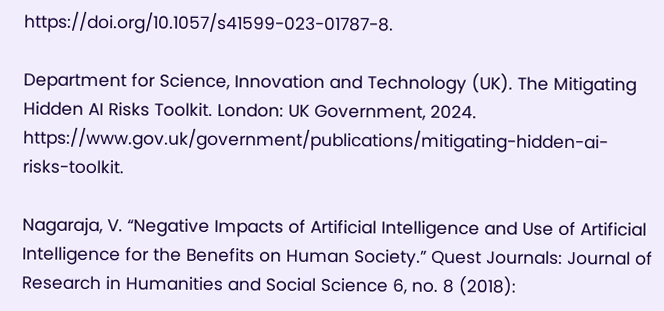https://doi.org/10.1057/s41599-023-01787-8.

Department for Science, Innovation and Technology (UK). The Mitigating Hidden AI Risks Toolkit. London: UK Government, 2024. https://www.gov.uk/government/publications/mitigating-hidden-ai-risks-toolkit.

Nagaraja, V. “Negative Impacts of Artificial Intelligence and Use of Artificial Intelligence for the Benefits on Human Society.” Quest Journals: Journal of Research in Humanities and Social Science 6, no. 8 (2018):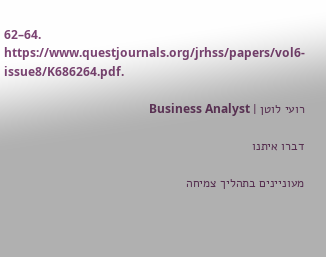62–64. https://www.questjournals.org/jrhss/papers/vol6-issue8/K686264.pdf.

רועי לוטן | Business Analyst

דברו איתנו

מעוניינים בתהליך צמיחה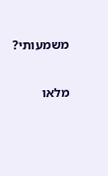משמעותי?

מלאו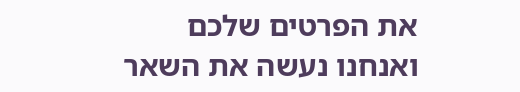את הפרטים שלכם ואנחנו נעשה את השאר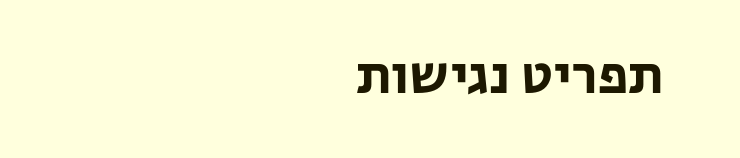תפריט נגישות